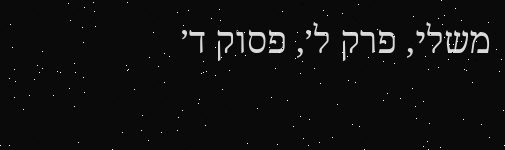משלי, פרק ל׳, פסוק ד׳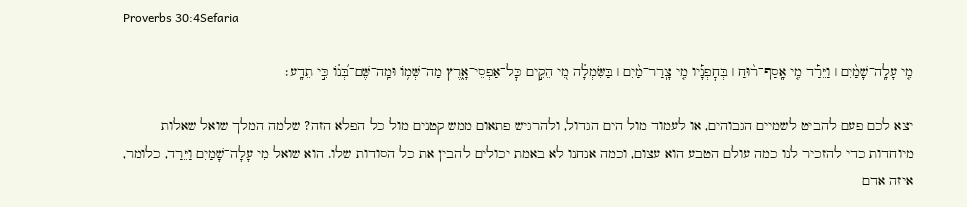Proverbs 30:4Sefaria

מִ֤י עָלָֽה־שָׁמַ֨יִם ׀ וַיֵּרַ֡ד מִ֤י אָֽסַף־ר֨וּחַ ׀ בְּחׇפְנָ֡יו מִ֤י צָֽרַר־מַ֨יִם ׀ בַּשִּׂמְלָ֗ה מִ֭י הֵקִ֣ים כׇּל־אַפְסֵי־אָ֑רֶץ מַה־שְּׁמ֥וֹ וּמַֽה־שֶּׁם־בְּ֝נ֗וֹ כִּ֣י תֵדָֽע׃

יצא לכם פעם להביט לשמיים הגבוהים, או לעמוד מול הים הגדול, ולהרגיש פתאום ממש קטנים מול כל הפלא הזה? שלמה המלך שואל שאלות מיוחדות כדי להזכיר לנו כמה עולם הטבע הוא עצום, וכמה אנחנו לא באמת יכולים להבין את כל הסודות שלו. הוא שואל מִי עָלָה־שָׁמַיִם וַיֵּרַד, כלומר, איזה אדם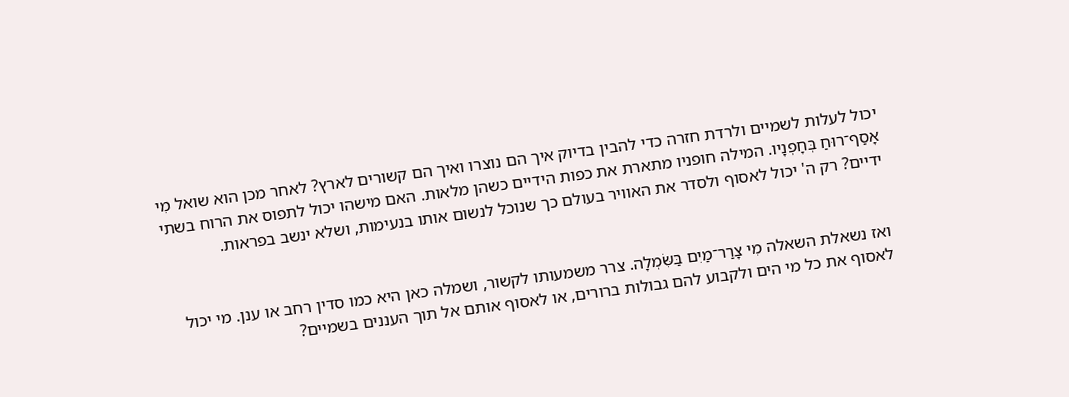יכול לעלות לשמיים ולרדת חזרה כדי להבין בדיוק איך הם נוצרו ואיך הם קשורים לארץ? לאחר מכן הוא שואל מִי אָסַף־רוּחַ בְּחָפְנָיו. המילה חופניו מתארת את כפות הידיים כשהן מלאות. האם מישהו יכול לתפוס את הרוח בשתי ידיים? רק ה' יכול לאסוף ולסדר את האוויר בעולם כך שנוכל לנשום אותו בנעימות, ושלא ינשב בפראות.


ואז נשאלת השאלה מִי צָרַר־מַיִם בַּשִּׂמְלָה. צרר משמעותו לקשור, ושמלה כאן היא כמו סדין רחב או ענן. מי יכול לאסוף את כל מי הים ולקבוע להם גבולות ברורים, או לאסוף אותם אל תוך העננים בשמיים?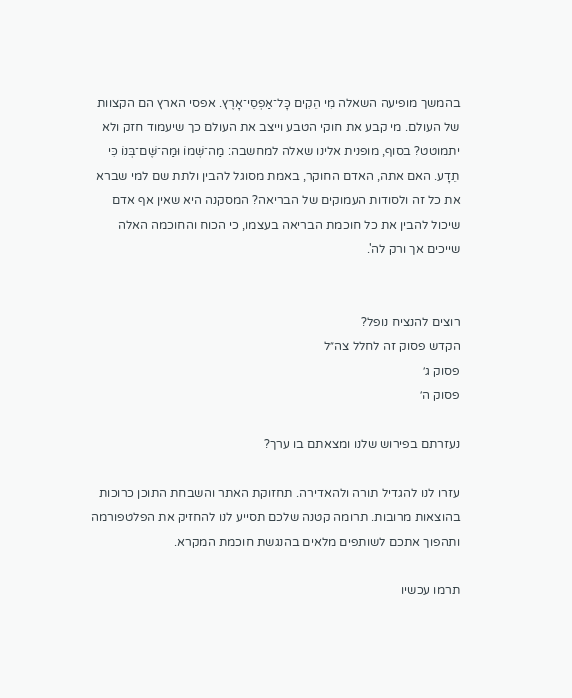בהמשך מופיעה השאלה מִי הֵקִים כָּל־אַפְסֵי־אָרֶץ. אפסי הארץ הם הקצוות של העולם. מי קבע את חוקי הטבע וייצב את העולם כך שיעמוד חזק ולא יתמוטט? בסוף, מופנית אלינו שאלה למחשבה: מַה־שְּׁמוֹ וּמַה־שֶּׁם־בְּנוֹ כִּי תֵדָע. האם אתה, האדם החוקר, באמת מסוגל להבין ולתת שם למי שברא את כל זה ולסודות העמוקים של הבריאה? המסקנה היא שאין אף אדם שיכול להבין את כל חוכמת הבריאה בעצמו, כי הכוח והחוכמה האלה שייכים אך ורק לה'.


רוצים להנציח נופל?
הקדש פסוק זה לחלל צה״ל
פסוק ג׳
פסוק ה׳

נעזרתם בפירוש שלנו ומצאתם בו ערך?

עזרו לנו להגדיל תורה ולהאדירה. תחזוקת האתר והשבחת התוכן כרוכות בהוצאות מרובות. תרומה קטנה שלכם תסייע לנו להחזיק את הפלטפורמה ותהפוך אתכם לשותפים מלאים בהנגשת חוכמת המקרא.

תרמו עכשיו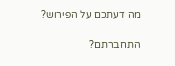מה דעתכם על הפירוש?

התחברתם?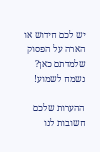יש לכם חידוש או הארה על הפסוק שלמדתם כאן? נשמח לשמוע!

ההערות שלכם חשובות לנו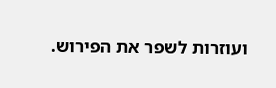ועוזרות לשפר את הפירוש.